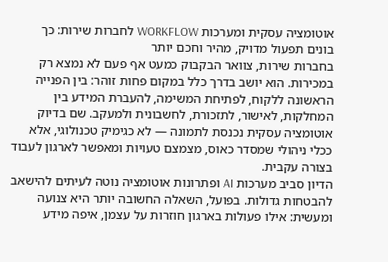אוטומציה עסקית ומערכות WORKFLOW לחברות שירות: כך בונים תפעול מדויק, מהיר וחכם יותר
בחברות שירות, צוואר הבקבוק כמעט אף פעם לא נמצא רק במכירות. הוא יושב בדרך כלל במקום פחות זוהר: בין הפנייה הראשונה ללקוח, לפתיחת המשימה, להעברת המידע בין המחלקות, לאישור, לתזכורת, לחשבונית ולמעקב. שם בדיוק אוטומציה עסקית נכנסת לתמונה — לא כגימיק טכנולוגי, אלא ככלי ניהולי שמסדר כאוס, מצמצם טעויות ומאפשר לארגון לעבוד בצורה עקבית.
הדיון סביב מערכות AI ופתרונות אוטומציה נוטה לעיתים להישאב להבטחות גדולות. בפועל, השאלה החשובה יותר היא צנועה ומעשית: אילו פעולות בארגון חוזרות על עצמן, איפה מידע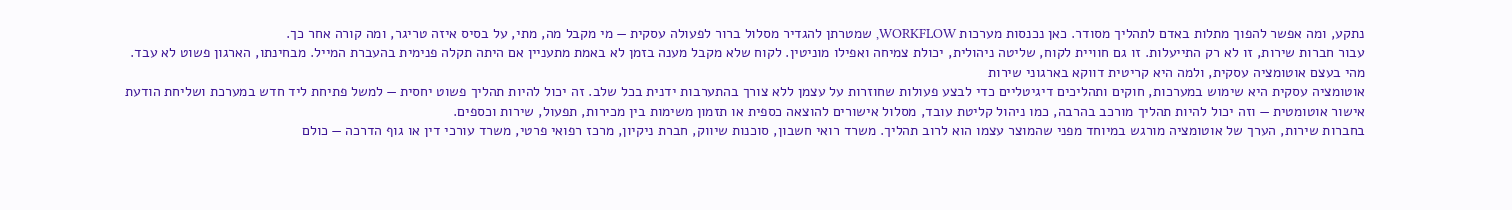נתקע, ומה אפשר להפוך מתלות באדם לתהליך מסודר. כאן נכנסות מערכות WORKFLOW, שמטרתן להגדיר מסלול ברור לפעולה עסקית — מי מקבל מה, מתי, על בסיס איזה טריגר, ומה קורה אחר כך.
עבור חברות שירות, זו לא רק התייעלות. זו גם חוויית לקוח, שליטה ניהולית, יכולת צמיחה ואפילו מוניטין. לקוח שלא מקבל מענה בזמן לא באמת מתעניין אם היתה תקלה פנימית בהעברת המייל. מבחינתו, הארגון פשוט לא עבד.
מהי בעצם אוטומציה עסקית, ולמה היא קריטית דווקא בארגוני שירות
אוטומציה עסקית היא שימוש במערכות, חוקים ותהליכים דיגיטליים כדי לבצע פעולות שחוזרות על עצמן ללא צורך בהתערבות ידנית בכל שלב. זה יכול להיות תהליך פשוט יחסית — למשל פתיחת ליד חדש במערכת ושליחת הודעת אישור אוטומטית — וזה יכול להיות תהליך מורכב בהרבה, כמו ניהול קליטת עובד, מסלול אישורים להוצאה כספית או תזמון משימות בין מכירות, תפעול, שירות וכספים.
בחברות שירות, הערך של אוטומציה מורגש במיוחד מפני שהמוצר עצמו הוא לרוב תהליך. משרד רואי חשבון, סוכנות שיווק, חברת ניקיון, מרכז רפואי פרטי, משרד עורכי דין או גוף הדרכה — כולם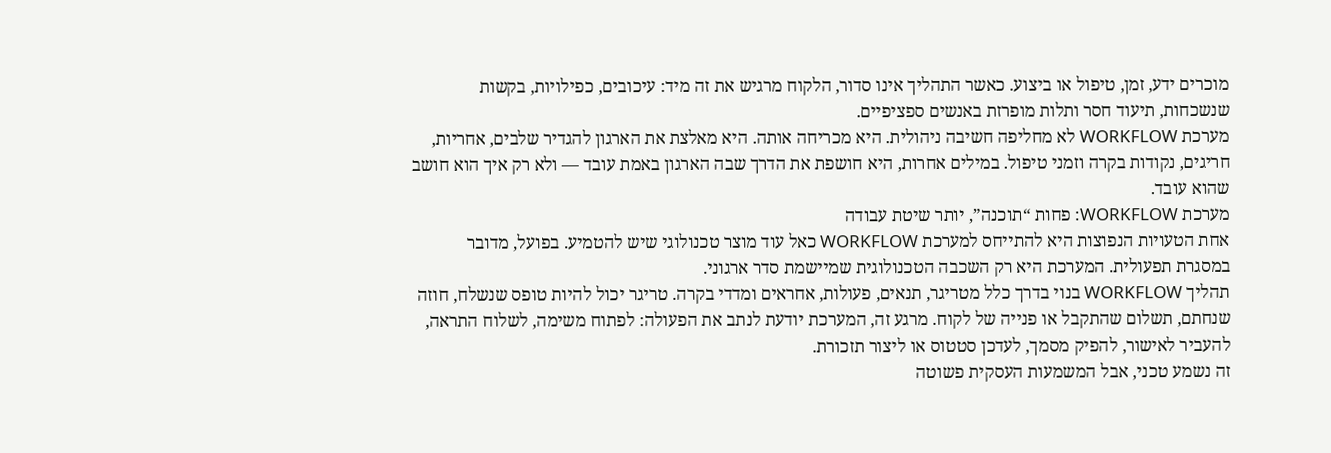מוכרים ידע, זמן, טיפול או ביצוע. כאשר התהליך אינו סדור, הלקוח מרגיש את זה מיד: עיכובים, כפילויות, בקשות שנשכחות, תיעוד חסר ותלות מופרזת באנשים ספציפיים.
מערכת WORKFLOW לא מחליפה חשיבה ניהולית. היא מכריחה אותה. היא מאלצת את הארגון להגדיר שלבים, אחריות, חריגים, נקודות בקרה וזמני טיפול. במילים אחרות, היא חושפת את הדרך שבה הארגון באמת עובד — ולא רק איך הוא חושב שהוא עובד.
מערכת WORKFLOW: פחות “תוכנה”, יותר שיטת עבודה
אחת הטעויות הנפוצות היא להתייחס למערכת WORKFLOW כאל עוד מוצר טכנולוגי שיש להטמיע. בפועל, מדובר במסגרת תפעולית. המערכת היא רק השכבה הטכנולוגית שמיישמת סדר ארגוני.
תהליך WORKFLOW בנוי בדרך כלל מטריגר, תנאים, פעולות, אחראים ומדדי בקרה. טריגר יכול להיות טופס שנשלח, חוזה שנחתם, תשלום שהתקבל או פנייה של לקוח. מרגע זה, המערכת יודעת לנתב את הפעולה: לפתוח משימה, לשלוח התראה, להעביר לאישור, להפיק מסמך, לעדכן סטטוס או ליצור תזכורת.
זה נשמע טכני, אבל המשמעות העסקית פשוטה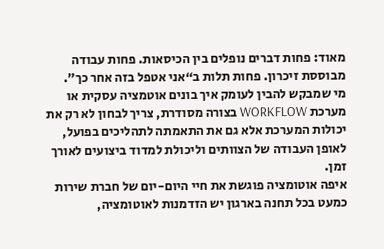מאוד: פחות דברים נופלים בין הכיסאות. פחות עבודה מבוססת זיכרון. פחות תלות ב“אני אטפל בזה אחר כך”.
מי שמבקש להבין לעומק איך בונים אוטמציה עסקית או מערכת WORKFLOW בצורה מסודרת, צריך לבחון לא רק את יכולות המערכת אלא גם את התאמתה לתהליכים בפועל, לאופן העבודה של הצוותים וליכולת למדוד ביצועים לאורך זמן.
איפה אוטומציה פוגשת את חיי היום-יום של חברת שירות
כמעט בכל תחנה בארגון יש הזדמנות לאוטומציה,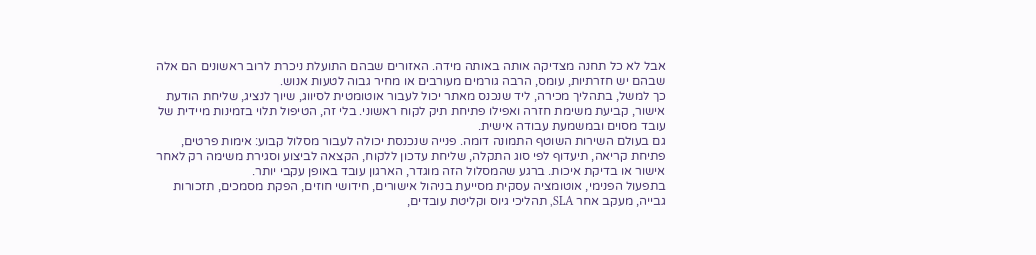אבל לא כל תחנה מצדיקה אותה באותה מידה. האזורים שבהם התועלת ניכרת לרוב ראשונים הם אלה שבהם יש חזרתיות, עומס, הרבה גורמים מעורבים או מחיר גבוה לטעות אנוש.
כך למשל, בתהליך מכירה, ליד שנכנס מאתר יכול לעבור אוטומטית לסיווג, שיוך לנציג, שליחת הודעת אישור, קביעת משימת חזרה ואפילו פתיחת תיק לקוח ראשוני. בלי זה, הטיפול תלוי בזמינות מיידית של עובד מסוים ובמשמעת עבודה אישית.
גם בעולם השירות השוטף התמונה דומה. פנייה שנכנסת יכולה לעבור מסלול קבוע: אימות פרטים, פתיחת קריאה, תיעדוף לפי סוג התקלה, שליחת עדכון ללקוח, הקצאה לביצוע וסגירת משימה רק לאחר אישור או בדיקת איכות. ברגע שהמסלול הזה מוגדר, הארגון עובד באופן עקבי יותר.
בתפעול הפנימי, אוטומציה עסקית מסייעת בניהול אישורים, חידושי חוזים, הפקת מסמכים, תזכורות גבייה, מעקב אחר SLA, תהליכי גיוס וקליטת עובדים,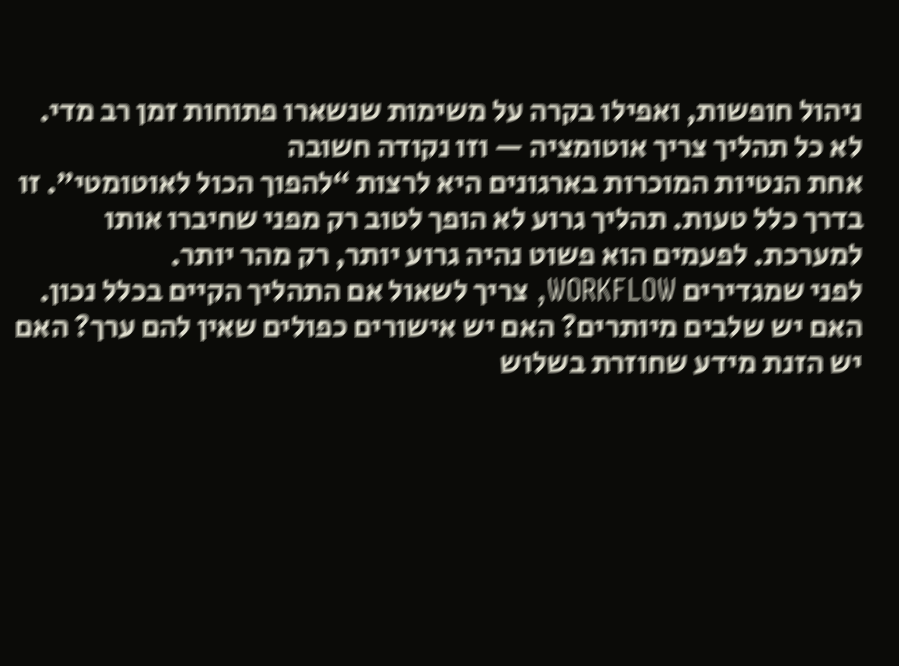ניהול חופשות, ואפילו בקרה על משימות שנשארו פתוחות זמן רב מדי.
לא כל תהליך צריך אוטומציה — וזו נקודה חשובה
אחת הנטיות המוכרות בארגונים היא לרצות “להפוך הכול לאוטומטי”. זו בדרך כלל טעות. תהליך גרוע לא הופך לטוב רק מפני שחיברו אותו למערכת. לפעמים הוא פשוט נהיה גרוע יותר, רק מהר יותר.
לפני שמגדירים WORKFLOW, צריך לשאול אם התהליך הקיים בכלל נכון. האם יש שלבים מיותרים? האם יש אישורים כפולים שאין להם ערך? האם יש הזנת מידע שחוזרת בשלוש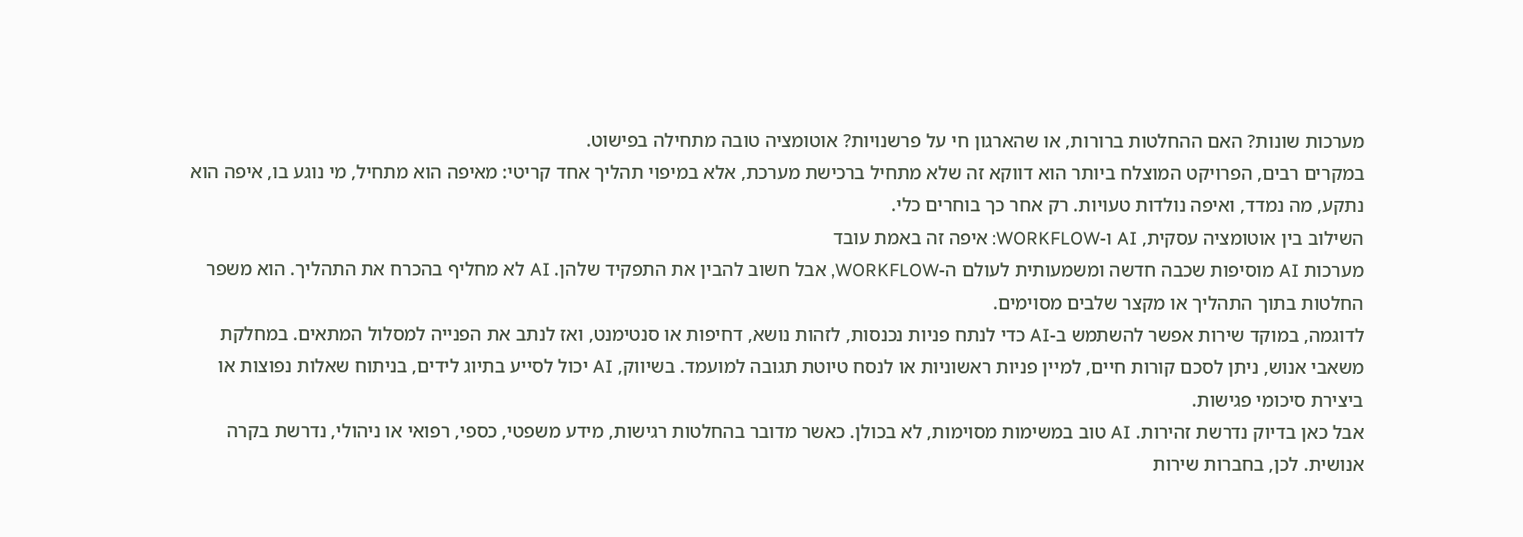מערכות שונות? האם ההחלטות ברורות, או שהארגון חי על פרשנויות? אוטומציה טובה מתחילה בפישוט.
במקרים רבים, הפרויקט המוצלח ביותר הוא דווקא זה שלא מתחיל ברכישת מערכת, אלא במיפוי תהליך אחד קריטי: מאיפה הוא מתחיל, מי נוגע בו, איפה הוא נתקע, מה נמדד, ואיפה נולדות טעויות. רק אחר כך בוחרים כלי.
השילוב בין אוטומציה עסקית, AI ו-WORKFLOW: איפה זה באמת עובד
מערכות AI מוסיפות שכבה חדשה ומשמעותית לעולם ה-WORKFLOW, אבל חשוב להבין את התפקיד שלהן. AI לא מחליף בהכרח את התהליך. הוא משפר החלטות בתוך התהליך או מקצר שלבים מסוימים.
לדוגמה, במוקד שירות אפשר להשתמש ב-AI כדי לנתח פניות נכנסות, לזהות נושא, דחיפות או סנטימנט, ואז לנתב את הפנייה למסלול המתאים. במחלקת משאבי אנוש, ניתן לסכם קורות חיים, למיין פניות ראשוניות או לנסח טיוטת תגובה למועמד. בשיווק, AI יכול לסייע בתיוג לידים, בניתוח שאלות נפוצות או ביצירת סיכומי פגישות.
אבל כאן בדיוק נדרשת זהירות. AI טוב במשימות מסוימות, לא בכולן. כאשר מדובר בהחלטות רגישות, מידע משפטי, כספי, רפואי או ניהולי, נדרשת בקרה אנושית. לכן, בחברות שירות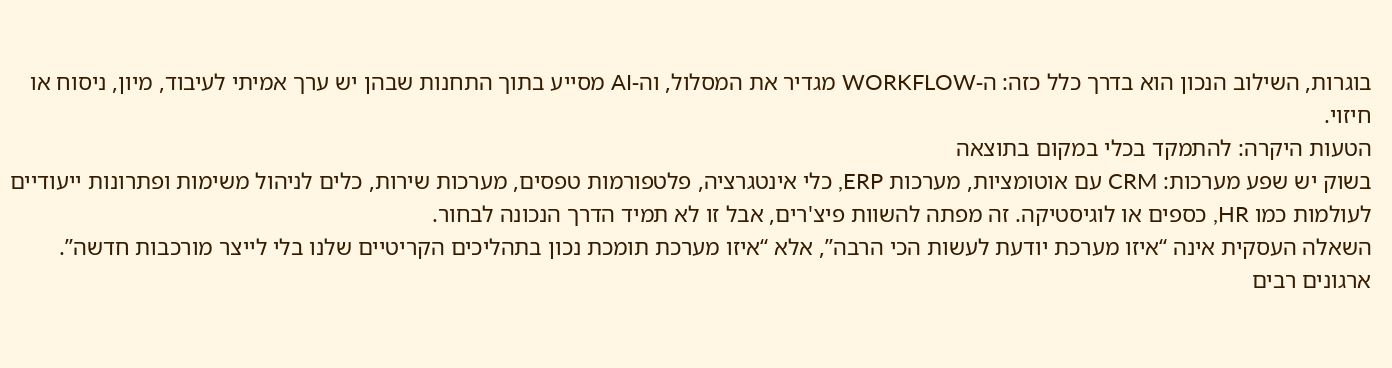בוגרות, השילוב הנכון הוא בדרך כלל כזה: ה-WORKFLOW מגדיר את המסלול, וה-AI מסייע בתוך התחנות שבהן יש ערך אמיתי לעיבוד, מיון, ניסוח או חיזוי.
הטעות היקרה: להתמקד בכלי במקום בתוצאה
בשוק יש שפע מערכות: CRM עם אוטומציות, מערכות ERP, כלי אינטגרציה, פלטפורמות טפסים, מערכות שירות, כלים לניהול משימות ופתרונות ייעודיים לעולמות כמו HR, כספים או לוגיסטיקה. זה מפתה להשוות פיצ'רים, אבל זו לא תמיד הדרך הנכונה לבחור.
השאלה העסקית אינה “איזו מערכת יודעת לעשות הכי הרבה”, אלא “איזו מערכת תומכת נכון בתהליכים הקריטיים שלנו בלי לייצר מורכבות חדשה”. ארגונים רבים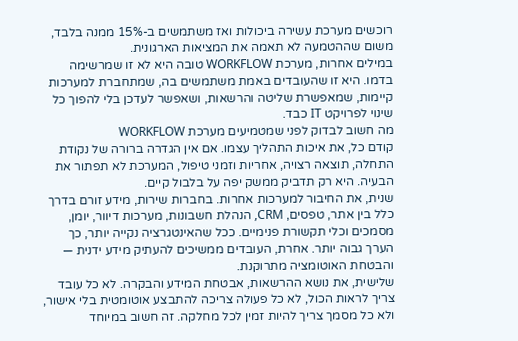רוכשים מערכת עשירה ביכולות ואז משתמשים ב-15% ממנה בלבד, משום שההטמעה לא תאמה את המציאות הארגונית.
במילים אחרות, מערכת WORKFLOW טובה היא לא זו שמרשימה בדמו. היא זו שהעובדים באמת משתמשים בה, שמתחברת למערכות קיימות, שמאפשרת שליטה והרשאות, ושאפשר לעדכן בלי להפוך כל שינוי לפרויקט IT כבד.
מה חשוב לבדוק לפני שמטמיעים מערכת WORKFLOW
קודם כל, את איכות התהליך עצמו. אם אין הגדרה ברורה של נקודת התחלה, תוצאה רצויה, אחריות וזמני טיפול, המערכת לא תפתור את הבעיה. היא רק תדביק ממשק יפה על בלבול קיים.
שנית, את החיבור למערכות אחרות. בחברות שירות, מידע זורם בדרך כלל בין אתר, טפסים, CRM, הנהלת חשבונות, מערכות דיוור, יומן, מסמכים וכלי תקשורת פנימיים. ככל שהאינטגרציה נקייה יותר, כך הערך גבוה יותר. אחרת, העובדים ממשיכים להעתיק מידע ידנית — והבטחת האוטומציה מתרוקנת.
שלישית, את נושא ההרשאות, אבטחת המידע והבקרה. לא כל עובד צריך לראות הכול, לא כל פעולה צריכה להתבצע אוטומטית בלי אישור, ולא כל מסמך צריך להיות זמין לכל מחלקה. זה חשוב במיוחד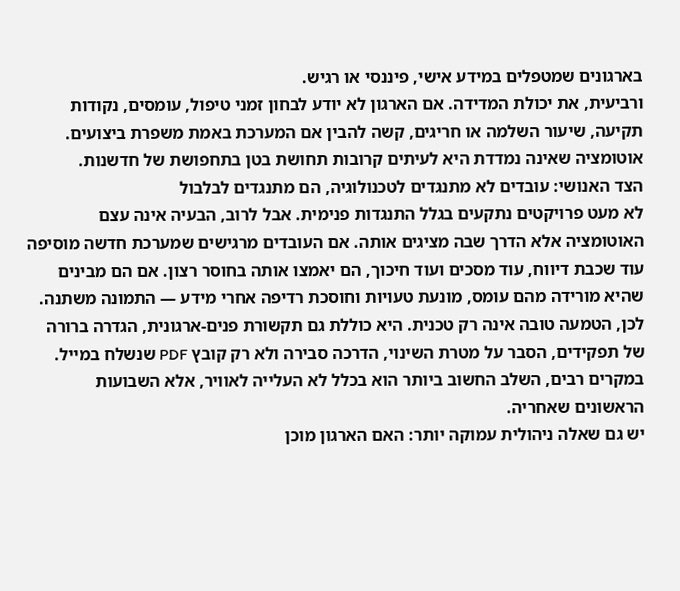בארגונים שמטפלים במידע אישי, פיננסי או רגיש.
ורביעית, את יכולת המדידה. אם הארגון לא יודע לבחון זמני טיפול, עומסים, נקודות תקיעה, שיעור השלמה או חריגים, קשה להבין אם המערכת באמת משפרת ביצועים. אוטומציה שאינה נמדדת היא לעיתים קרובות תחושת בטן בתחפושת של חדשנות.
הצד האנושי: עובדים לא מתנגדים לטכנולוגיה, הם מתנגדים לבלבול
לא מעט פרויקטים נתקעים בגלל התנגדות פנימית. אבל לרוב, הבעיה אינה עצם האוטומציה אלא הדרך שבה מציגים אותה. אם העובדים מרגישים שמערכת חדשה מוסיפה עוד שכבת דיווח, עוד מסכים ועוד חיכוך, הם יאמצו אותה בחוסר רצון. אם הם מבינים שהיא מורידה מהם עומס, מונעת טעויות וחוסכת רדיפה אחרי מידע — התמונה משתנה.
לכן, הטמעה טובה אינה רק טכנית. היא כוללת גם תקשורת פנים-ארגונית, הגדרה ברורה של תפקידים, הסבר על מטרת השינוי, הדרכה סבירה ולא רק קובץ PDF שנשלח במייל. במקרים רבים, השלב החשוב ביותר הוא בכלל לא העלייה לאוויר, אלא השבועות הראשונים שאחריה.
יש גם שאלה ניהולית עמוקה יותר: האם הארגון מוכן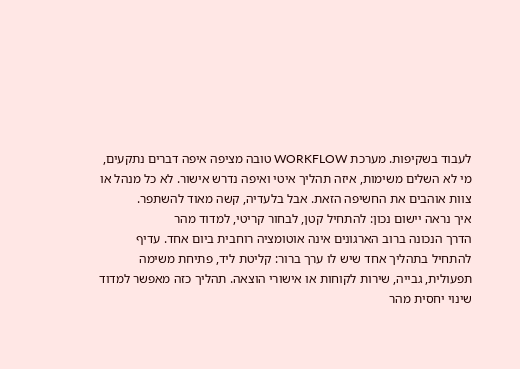לעבוד בשקיפות. מערכת WORKFLOW טובה מציפה איפה דברים נתקעים, מי לא השלים משימות, איזה תהליך איטי ואיפה נדרש אישור. לא כל מנהל או צוות אוהבים את החשיפה הזאת. אבל בלעדיה, קשה מאוד להשתפר.
איך נראה יישום נכון: להתחיל קטן, לבחור קריטי, למדוד מהר
הדרך הנכונה ברוב הארגונים אינה אוטומציה רוחבית ביום אחד. עדיף להתחיל בתהליך אחד שיש לו ערך ברור: קליטת ליד, פתיחת משימה תפעולית, גבייה, שירות לקוחות או אישורי הוצאה. תהליך כזה מאפשר למדוד שינוי יחסית מהר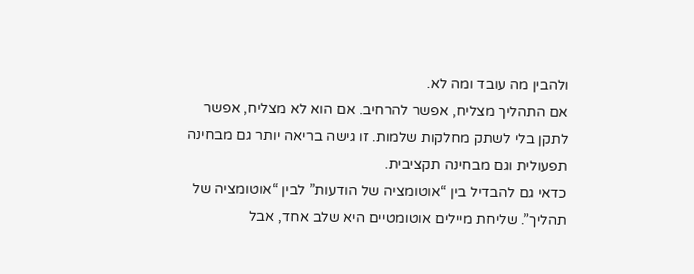ולהבין מה עובד ומה לא.
אם התהליך מצליח, אפשר להרחיב. אם הוא לא מצליח, אפשר לתקן בלי לשתק מחלקות שלמות. זו גישה בריאה יותר גם מבחינה תפעולית וגם מבחינה תקציבית.
כדאי גם להבדיל בין “אוטומציה של הודעות” לבין “אוטומציה של תהליך”. שליחת מיילים אוטומטיים היא שלב אחד, אבל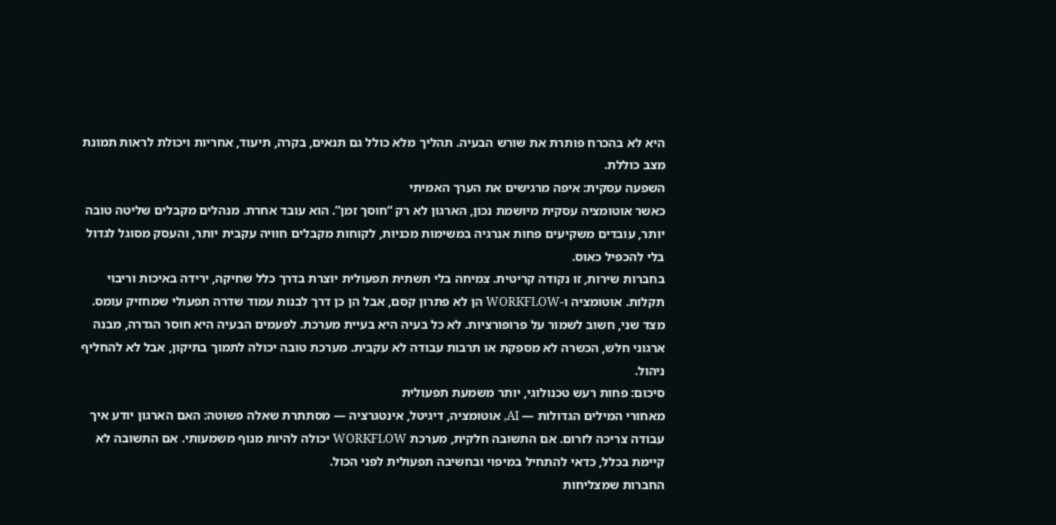היא לא בהכרח פותרת את שורש הבעיה. תהליך מלא כולל גם תנאים, בקרה, תיעוד, אחריות ויכולת לראות תמונת מצב כוללת.
השפעה עסקית: איפה מרגישים את הערך האמיתי
כאשר אוטומציה עסקית מיושמת נכון, הארגון לא רק “חוסך זמן”. הוא עובד אחרת. מנהלים מקבלים שליטה טובה יותר, עובדים משקיעים פחות אנרגיה במשימות מכניות, לקוחות מקבלים חוויה עקבית יותר, והעסק מסוגל לגדול בלי להכפיל כאוס.
בחברות שירות, זו נקודה קריטית. צמיחה בלי תשתית תפעולית יוצרת בדרך כלל שחיקה, ירידה באיכות וריבוי תקלות. אוטומציה ו-WORKFLOW הן לא פתרון קסם, אבל הן כן דרך לבנות עמוד שדרה תפעולי שמחזיק עומס.
מצד שני, חשוב לשמור על פרופורציות. לא כל בעיה היא בעיית מערכת. לפעמים הבעיה היא חוסר הגדרה, מבנה ארגוני חלש, הכשרה לא מספקת או תרבות עבודה לא עקבית. מערכת טובה יכולה לתמוך בתיקון, אבל לא להחליף ניהול.
סיכום: פחות רעש טכנולוגי, יותר משמעת תפעולית
מאחורי המילים הגדולות — AI, אוטומציה, דיגיטל, אינטגרציה — מסתתרת שאלה פשוטה: האם הארגון יודע איך עבודה צריכה לזרום. אם התשובה חלקית, מערכת WORKFLOW יכולה להיות מנוף משמעותי. אם התשובה לא קיימת בכלל, כדאי להתחיל במיפוי ובחשיבה תפעולית לפני הכול.
החברות שמצליחות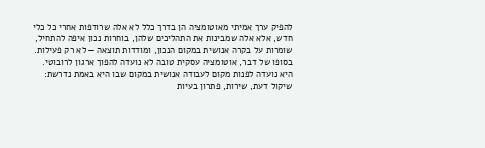להפיק ערך אמיתי מאוטומציה הן בדרך כלל לא אלה שרודפות אחרי כל כלי חדש, אלא אלה שמבינות את התהליכים שלהן, בוחרות נכון איפה להתחיל, שומרות על בקרה אנושית במקום הנכון, ומודדות תוצאה — לא רק פעילות.
בסופו של דבר, אוטומציה עסקית טובה לא נועדה להפוך ארגון לרובוטי. היא נועדה לפנות מקום לעבודה אנושית במקום שבו היא באמת נדרשת: שיקול דעת, שירות, פתרון בעיות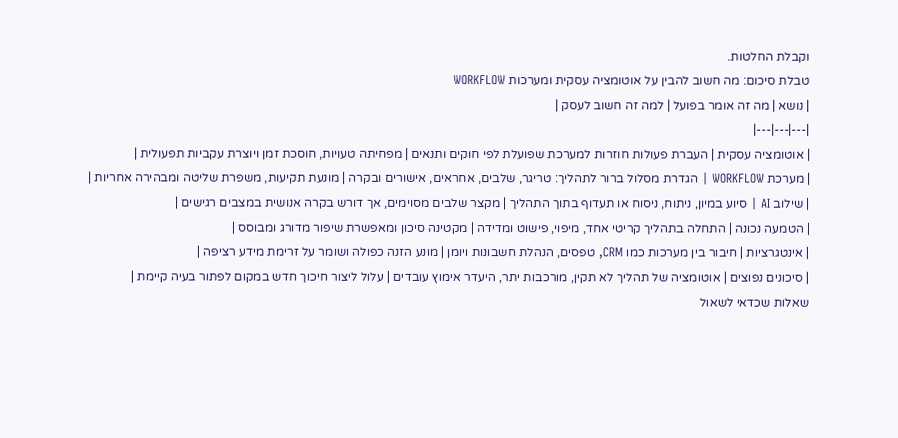וקבלת החלטות.
טבלת סיכום: מה חשוב להבין על אוטומציה עסקית ומערכות WORKFLOW
| נושא | מה זה אומר בפועל | למה זה חשוב לעסק |
|---|---|---|
| אוטומציה עסקית | העברת פעולות חוזרות למערכת שפועלת לפי חוקים ותנאים | מפחיתה טעויות, חוסכת זמן ויוצרת עקביות תפעולית |
| מערכת WORKFLOW | הגדרת מסלול ברור לתהליך: טריגר, שלבים, אחראים, אישורים ובקרה | מונעת תקיעות, משפרת שליטה ומבהירה אחריות |
| שילוב AI | סיוע במיון, ניתוח, ניסוח או תעדוף בתוך התהליך | מקצר שלבים מסוימים, אך דורש בקרה אנושית במצבים רגישים |
| הטמעה נכונה | התחלה בתהליך קריטי אחד, מיפוי, פישוט ומדידה | מקטינה סיכון ומאפשרת שיפור מדורג ומבוסס |
| אינטגרציות | חיבור בין מערכות כמו CRM, טפסים, הנהלת חשבונות ויומן | מונע הזנה כפולה ושומר על זרימת מידע רציפה |
| סיכונים נפוצים | אוטומציה של תהליך לא תקין, מורכבות יתר, היעדר אימוץ עובדים | עלול ליצור חיכוך חדש במקום לפתור בעיה קיימת |
שאלות שכדאי לשאול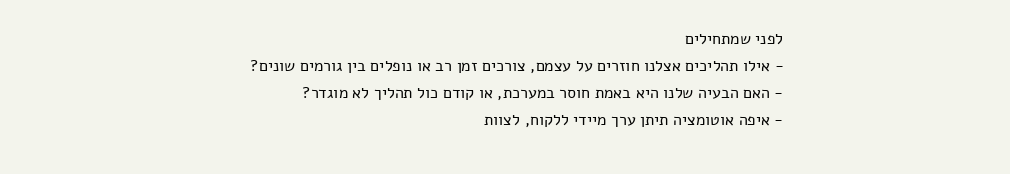לפני שמתחילים
- אילו תהליכים אצלנו חוזרים על עצמם, צורכים זמן רב או נופלים בין גורמים שונים?
- האם הבעיה שלנו היא באמת חוסר במערכת, או קודם כול תהליך לא מוגדר?
- איפה אוטומציה תיתן ערך מיידי ללקוח, לצוות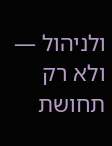ולניהול — ולא רק תחושת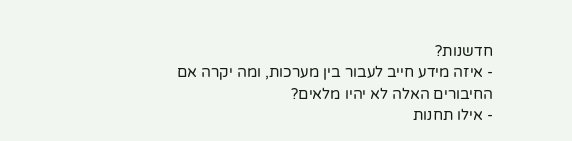חדשנות?
- איזה מידע חייב לעבור בין מערכות, ומה יקרה אם החיבורים האלה לא יהיו מלאים?
- אילו תחנות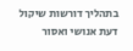בתהליך דורשות שיקול דעת אנושי ואסור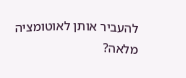להעביר אותן לאוטומציה מלאה?